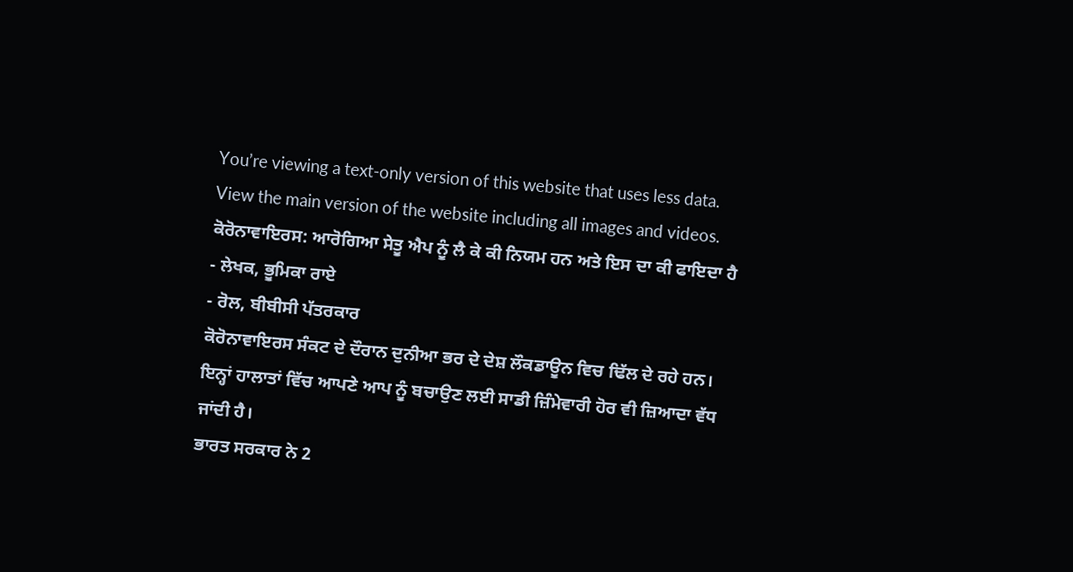You’re viewing a text-only version of this website that uses less data. View the main version of the website including all images and videos.
ਕੋਰੋਨਾਵਾਇਰਸ: ਆਰੋਗਿਆ ਸੇਤੂ ਐਪ ਨੂੰ ਲੈ ਕੇ ਕੀ ਨਿਯਮ ਹਨ ਅਤੇ ਇਸ ਦਾ ਕੀ ਫਾਇਦਾ ਹੈ
- ਲੇਖਕ, ਭੂਮਿਕਾ ਰਾਏ
- ਰੋਲ, ਬੀਬੀਸੀ ਪੱਤਰਕਾਰ
ਕੋਰੋਨਾਵਾਇਰਸ ਸੰਕਟ ਦੇ ਦੌਰਾਨ ਦੁਨੀਆ ਭਰ ਦੇ ਦੇਸ਼ ਲੌਕਡਾਊਨ ਵਿਚ ਢਿੱਲ ਦੇ ਰਹੇ ਹਨ। ਇਨ੍ਹਾਂ ਹਾਲਾਤਾਂ ਵਿੱਚ ਆਪਣੇ ਆਪ ਨੂੰ ਬਚਾਉਣ ਲਈ ਸਾਡੀ ਜ਼ਿੰਮੇਵਾਰੀ ਹੋਰ ਵੀ ਜ਼ਿਆਦਾ ਵੱਧ ਜਾਂਦੀ ਹੈ।
ਭਾਰਤ ਸਰਕਾਰ ਨੇ 2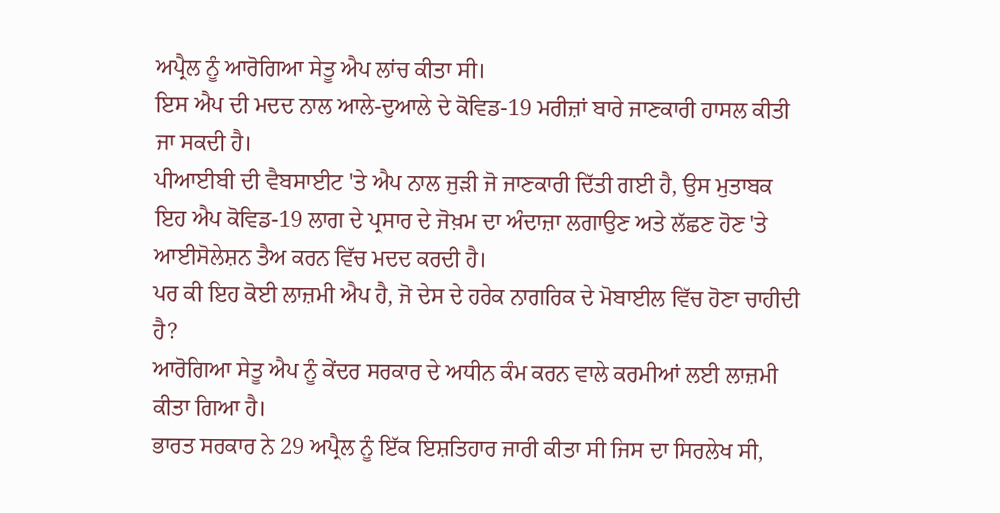ਅਪ੍ਰੈਲ ਨੂੰ ਆਰੋਗਿਆ ਸੇਤੂ ਐਪ ਲਾਂਚ ਕੀਤਾ ਸੀ।
ਇਸ ਐਪ ਦੀ ਮਦਦ ਨਾਲ ਆਲੇ-ਦੁਆਲੇ ਦੇ ਕੋਵਿਡ-19 ਮਰੀਜ਼ਾਂ ਬਾਰੇ ਜਾਣਕਾਰੀ ਹਾਸਲ ਕੀਤੀ ਜਾ ਸਕਦੀ ਹੈ।
ਪੀਆਈਬੀ ਦੀ ਵੈਬਸਾਈਟ 'ਤੇ ਐਪ ਨਾਲ ਜੁੜੀ ਜੋ ਜਾਣਕਾਰੀ ਦਿੱਤੀ ਗਈ ਹੈ, ਉਸ ਮੁਤਾਬਕ ਇਹ ਐਪ ਕੋਵਿਡ-19 ਲਾਗ ਦੇ ਪ੍ਰਸਾਰ ਦੇ ਜੋਖ਼ਮ ਦਾ ਅੰਦਾਜ਼ਾ ਲਗਾਉਣ ਅਤੇ ਲੱਛਣ ਹੋਣ 'ਤੇ ਆਈਸੋਲੇਸ਼ਨ ਤੈਅ ਕਰਨ ਵਿੱਚ ਮਦਦ ਕਰਦੀ ਹੈ।
ਪਰ ਕੀ ਇਹ ਕੋਈ ਲਾਜ਼ਮੀ ਐਪ ਹੈ, ਜੋ ਦੇਸ ਦੇ ਹਰੇਕ ਨਾਗਰਿਕ ਦੇ ਮੋਬਾਈਲ ਵਿੱਚ ਹੋਣਾ ਚਾਹੀਦੀ ਹੈ?
ਆਰੋਗਿਆ ਸੇਤੂ ਐਪ ਨੂੰ ਕੇਂਦਰ ਸਰਕਾਰ ਦੇ ਅਧੀਨ ਕੰਮ ਕਰਨ ਵਾਲੇ ਕਰਮੀਆਂ ਲਈ ਲਾਜ਼ਮੀ ਕੀਤਾ ਗਿਆ ਹੈ।
ਭਾਰਤ ਸਰਕਾਰ ਨੇ 29 ਅਪ੍ਰੈਲ ਨੂੰ ਇੱਕ ਇਸ਼ਤਿਹਾਰ ਜਾਰੀ ਕੀਤਾ ਸੀ ਜਿਸ ਦਾ ਸਿਰਲੇਖ ਸੀ,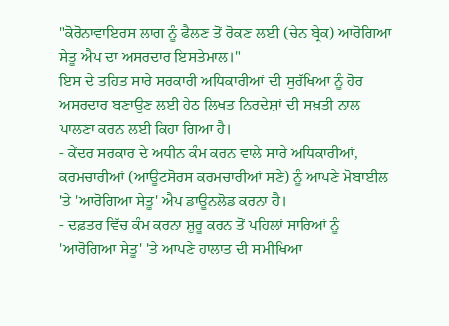"ਕੋਰੋਨਾਵਾਇਰਸ ਲਾਗ ਨੂੰ ਫੈਲਣ ਤੋਂ ਰੋਕਣ ਲਈ (ਚੇਨ ਬ੍ਰੇਕ) ਆਰੋਗਿਆ ਸੇਤੂ ਐਪ ਦਾ ਅਸਰਦਾਰ ਇਸਤੇਮਾਲ।"
ਇਸ ਦੇ ਤਹਿਤ ਸਾਰੇ ਸਰਕਾਰੀ ਅਧਿਕਾਰੀਆਂ ਦੀ ਸੁਰੱਖਿਆ ਨੂੰ ਹੋਰ ਅਸਰਦਾਰ ਬਣਾਉਣ ਲਈ ਹੇਠ ਲਿਖਤ ਨਿਰਦੇਸ਼ਾਂ ਦੀ ਸਖ਼ਤੀ ਨਾਲ ਪਾਲਣਾ ਕਰਨ ਲਈ ਕਿਹਾ ਗਿਆ ਹੈ।
- ਕੇਂਦਰ ਸਰਕਾਰ ਦੇ ਅਧੀਨ ਕੰਮ ਕਰਨ ਵਾਲੇ ਸਾਰੇ ਅਧਿਕਾਰੀਆਂ, ਕਰਮਚਾਰੀਆਂ (ਆਊਟਸੋਰਸ ਕਰਮਚਾਰੀਆਂ ਸਣੇ) ਨੂੰ ਆਪਣੇ ਮੋਬਾਈਲ 'ਤੇ 'ਆਰੋਗਿਆ ਸੇਤੂ' ਐਪ ਡਾਊਨਲੋਡ ਕਰਨਾ ਹੈ।
- ਦਫ਼ਤਰ ਵਿੱਚ ਕੰਮ ਕਰਨਾ ਸ਼ੁਰੂ ਕਰਨ ਤੋਂ ਪਹਿਲਾਂ ਸਾਰਿਆਂ ਨੂੰ 'ਆਰੋਗਿਆ ਸੇਤੂ' 'ਤੇ ਆਪਣੇ ਹਾਲਾਤ ਦੀ ਸਮੀਖਿਆ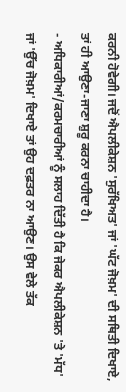ਕਰਨੀ ਹੋਵੇਗੀ। ਜਦੋਂ ਐਪਲੀਕੇਸ਼ਨ 'ਸੁਰੱਖਿਅਤ' ਜਾਂ 'ਘੱਟ ਜੋਖ਼ਮ' ਦੀ ਸਥਿਤੀ ਦਿਖਾਏ, ਤਾਂ ਹੀ ਆਉਣਾ-ਜਾਣਾ ਸ਼ੁਰੂ ਕਰਨਾ ਚਾਹੀਦਾ ਹੈ।
- ਅਧਿਕਾਰੀਆਂ/ਕਰਮਚਾਰੀਆਂ ਨੂੰ ਸਲਾਹ ਦਿੱਤੀ ਹੈ ਕਿ ਜੇਕਰ ਐਪਲੀਕੇਸ਼ਨ 'ਤੇ 'ਮੱਧ' ਜਾਂ 'ਉੱਚ ਜੋਖ਼ਮ' ਦਿਖਾਏ ਤਾਂ ਉਹ ਦਫ਼ਤਰ ਨਾ ਆਉਣ। ਉਸ ਵੇਲੇ ਤੱਕ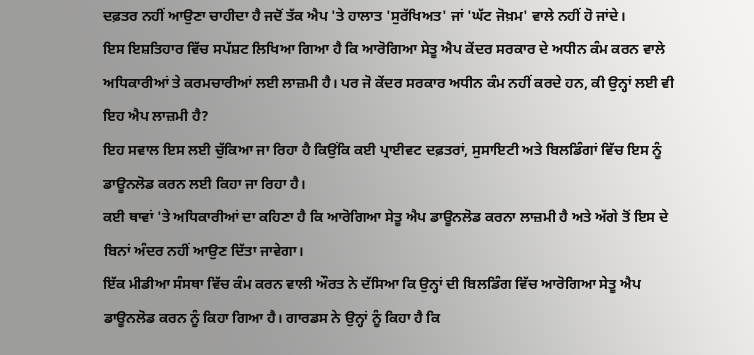ਦਫ਼ਤਰ ਨਹੀਂ ਆਉਣਾ ਚਾਹੀਦਾ ਹੈ ਜਦੋਂ ਤੱਕ ਐਪ 'ਤੇ ਹਾਲਾਤ 'ਸੁਰੱਖਿਅਤ' ਜਾਂ 'ਘੱਟ ਜੋਖ਼ਮ' ਵਾਲੇ ਨਹੀਂ ਹੋ ਜਾਂਦੇ।
ਇਸ ਇਸ਼ਤਿਹਾਰ ਵਿੱਚ ਸਪੱਸ਼ਟ ਲਿਖਿਆ ਗਿਆ ਹੈ ਕਿ ਆਰੋਗਿਆ ਸੇਤੂ ਐਪ ਕੇਂਦਰ ਸਰਕਾਰ ਦੇ ਅਧੀਨ ਕੰਮ ਕਰਨ ਵਾਲੇ ਅਧਿਕਾਰੀਆਂ ਤੇ ਕਰਮਚਾਰੀਆਂ ਲਈ ਲਾਜ਼ਮੀ ਹੈ। ਪਰ ਜੋ ਕੇਂਦਰ ਸਰਕਾਰ ਅਧੀਨ ਕੰਮ ਨਹੀਂ ਕਰਦੇ ਹਨ, ਕੀ ਉਨ੍ਹਾਂ ਲਈ ਵੀ ਇਹ ਐਪ ਲਾਜ਼ਮੀ ਹੈ?
ਇਹ ਸਵਾਲ ਇਸ ਲਈ ਚੁੱਕਿਆ ਜਾ ਰਿਹਾ ਹੈ ਕਿਉਂਕਿ ਕਈ ਪ੍ਰਾਈਵਟ ਦਫ਼ਤਰਾਂ, ਸੁਸਾਇਟੀ ਅਤੇ ਬਿਲਡਿੰਗਾਂ ਵਿੱਚ ਇਸ ਨੂੰ ਡਾਊਨਲੋਡ ਕਰਨ ਲਈ ਕਿਹਾ ਜਾ ਰਿਹਾ ਹੈ।
ਕਈ ਥਾਵਾਂ 'ਤੇ ਅਧਿਕਾਰੀਆਂ ਦਾ ਕਹਿਣਾ ਹੈ ਕਿ ਆਰੋਗਿਆ ਸੇਤੂ ਐਪ ਡਾਊਨਲੋਡ ਕਰਨਾ ਲਾਜ਼ਮੀ ਹੈ ਅਤੇ ਅੱਗੇ ਤੋਂ ਇਸ ਦੇ ਬਿਨਾਂ ਅੰਦਰ ਨਹੀਂ ਆਉਣ ਦਿੱਤਾ ਜਾਵੇਗਾ।
ਇੱਕ ਮੀਡੀਆ ਸੰਸਥਾ ਵਿੱਚ ਕੰਮ ਕਰਨ ਵਾਲੀ ਔਰਤ ਨੇ ਦੱਸਿਆ ਕਿ ਉਨ੍ਹਾਂ ਦੀ ਬਿਲਡਿੰਗ ਵਿੱਚ ਆਰੋਗਿਆ ਸੇਤੂ ਐਪ ਡਾਊਨਲੋਡ ਕਰਨ ਨੂੰ ਕਿਹਾ ਗਿਆ ਹੈ। ਗਾਰਡਸ ਨੇ ਉਨ੍ਹਾਂ ਨੂੰ ਕਿਹਾ ਹੈ ਕਿ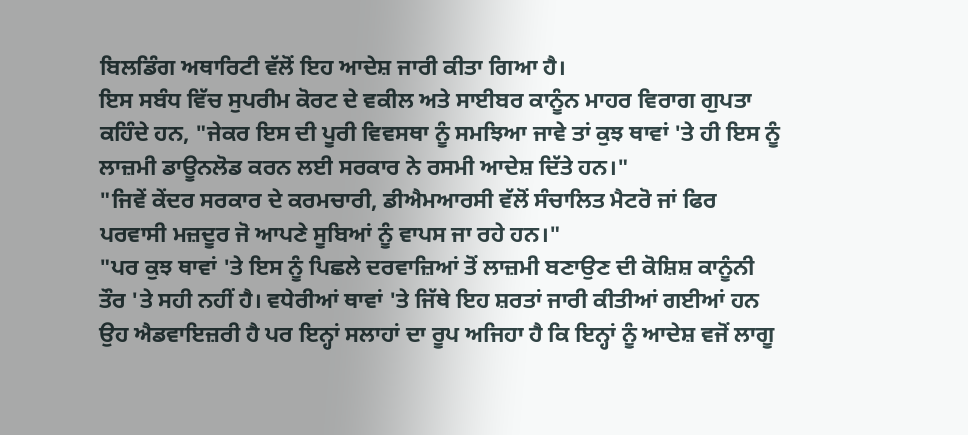ਬਿਲਡਿੰਗ ਅਥਾਰਿਟੀ ਵੱਲੋਂ ਇਹ ਆਦੇਸ਼ ਜਾਰੀ ਕੀਤਾ ਗਿਆ ਹੈ।
ਇਸ ਸਬੰਧ ਵਿੱਚ ਸੁਪਰੀਮ ਕੋਰਟ ਦੇ ਵਕੀਲ ਅਤੇ ਸਾਈਬਰ ਕਾਨੂੰਨ ਮਾਹਰ ਵਿਰਾਗ ਗੁਪਤਾ ਕਹਿੰਦੇ ਹਨ, "ਜੇਕਰ ਇਸ ਦੀ ਪੂਰੀ ਵਿਵਸਥਾ ਨੂੰ ਸਮਝਿਆ ਜਾਵੇ ਤਾਂ ਕੁਝ ਥਾਵਾਂ 'ਤੇ ਹੀ ਇਸ ਨੂੰ ਲਾਜ਼ਮੀ ਡਾਊਨਲੋਡ ਕਰਨ ਲਈ ਸਰਕਾਰ ਨੇ ਰਸਮੀ ਆਦੇਸ਼ ਦਿੱਤੇ ਹਨ।"
"ਜਿਵੇਂ ਕੇਂਦਰ ਸਰਕਾਰ ਦੇ ਕਰਮਚਾਰੀ, ਡੀਐਮਆਰਸੀ ਵੱਲੋਂ ਸੰਚਾਲਿਤ ਮੈਟਰੋ ਜਾਂ ਫਿਰ ਪਰਵਾਸੀ ਮਜ਼ਦੂਰ ਜੋ ਆਪਣੇ ਸੂਬਿਆਂ ਨੂੰ ਵਾਪਸ ਜਾ ਰਹੇ ਹਨ।"
"ਪਰ ਕੁਝ ਥਾਵਾਂ 'ਤੇ ਇਸ ਨੂੰ ਪਿਛਲੇ ਦਰਵਾਜ਼ਿਆਂ ਤੋਂ ਲਾਜ਼ਮੀ ਬਣਾਉਣ ਦੀ ਕੋਸ਼ਿਸ਼ ਕਾਨੂੰਨੀ ਤੌਰ 'ਤੇ ਸਹੀ ਨਹੀਂ ਹੈ। ਵਧੇਰੀਆਂ ਥਾਵਾਂ 'ਤੇ ਜਿੱਥੇ ਇਹ ਸ਼ਰਤਾਂ ਜਾਰੀ ਕੀਤੀਆਂ ਗਈਆਂ ਹਨ ਉਹ ਐਡਵਾਇਜ਼ਰੀ ਹੈ ਪਰ ਇਨ੍ਹਾਂ ਸਲਾਹਾਂ ਦਾ ਰੂਪ ਅਜਿਹਾ ਹੈ ਕਿ ਇਨ੍ਹਾਂ ਨੂੰ ਆਦੇਸ਼ ਵਜੋਂ ਲਾਗੂ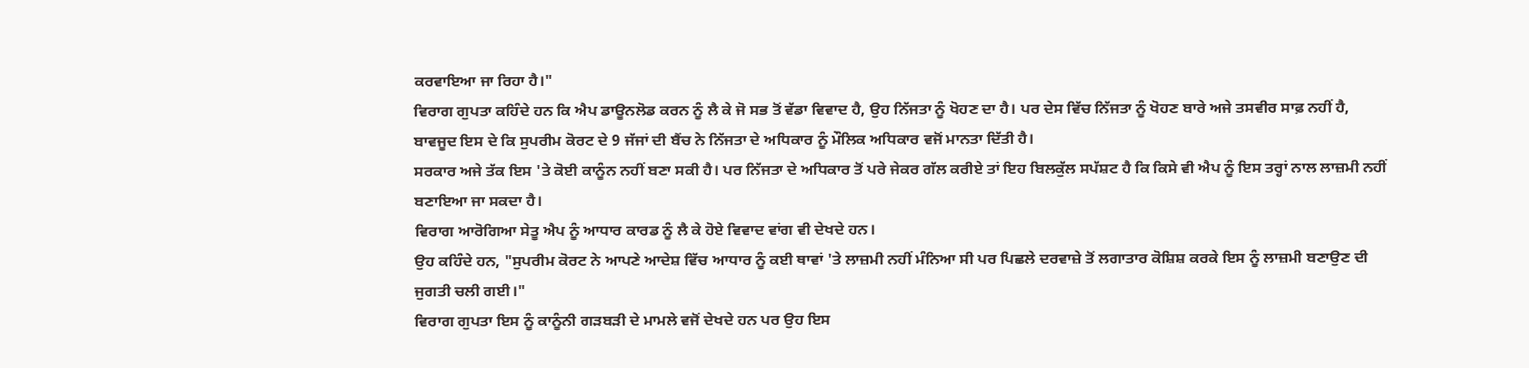ਕਰਵਾਇਆ ਜਾ ਰਿਹਾ ਹੈ।"
ਵਿਰਾਗ ਗੁਪਤਾ ਕਹਿੰਦੇ ਹਨ ਕਿ ਐਪ ਡਾਊਨਲੋਡ ਕਰਨ ਨੂੰ ਲੈ ਕੇ ਜੋ ਸਭ ਤੋਂ ਵੱਡਾ ਵਿਵਾਦ ਹੈ, ਉਹ ਨਿੱਜਤਾ ਨੂੰ ਖੋਹਣ ਦਾ ਹੈ। ਪਰ ਦੇਸ ਵਿੱਚ ਨਿੱਜਤਾ ਨੂੰ ਖੋਹਣ ਬਾਰੇ ਅਜੇ ਤਸਵੀਰ ਸਾਫ਼ ਨਹੀਂ ਹੈ, ਬਾਵਜੂਦ ਇਸ ਦੇ ਕਿ ਸੁਪਰੀਮ ਕੋਰਟ ਦੇ 9 ਜੱਜਾਂ ਦੀ ਬੈਂਚ ਨੇ ਨਿੱਜਤਾ ਦੇ ਅਧਿਕਾਰ ਨੂੰ ਮੌਲਿਕ ਅਧਿਕਾਰ ਵਜੋਂ ਮਾਨਤਾ ਦਿੱਤੀ ਹੈ।
ਸਰਕਾਰ ਅਜੇ ਤੱਕ ਇਸ 'ਤੇ ਕੋਈ ਕਾਨੂੰਨ ਨਹੀਂ ਬਣਾ ਸਕੀ ਹੈ। ਪਰ ਨਿੱਜਤਾ ਦੇ ਅਧਿਕਾਰ ਤੋਂ ਪਰੇ ਜੇਕਰ ਗੱਲ ਕਰੀਏ ਤਾਂ ਇਹ ਬਿਲਕੁੱਲ ਸਪੱਸ਼ਟ ਹੈ ਕਿ ਕਿਸੇ ਵੀ ਐਪ ਨੂੰ ਇਸ ਤਰ੍ਹਾਂ ਨਾਲ ਲਾਜ਼ਮੀ ਨਹੀਂ ਬਣਾਇਆ ਜਾ ਸਕਦਾ ਹੈ।
ਵਿਰਾਗ ਆਰੋਗਿਆ ਸੇਤੂ ਐਪ ਨੂੰ ਆਧਾਰ ਕਾਰਡ ਨੂੰ ਲੈ ਕੇ ਹੋਏ ਵਿਵਾਦ ਵਾਂਗ ਵੀ ਦੇਖਦੇ ਹਨ।
ਉਹ ਕਹਿੰਦੇ ਹਨ, "ਸੁਪਰੀਮ ਕੋਰਟ ਨੇ ਆਪਣੇ ਆਦੇਸ਼ ਵਿੱਚ ਆਧਾਰ ਨੂੰ ਕਈ ਥਾਵਾਂ 'ਤੇ ਲਾਜ਼ਮੀ ਨਹੀਂ ਮੰਨਿਆ ਸੀ ਪਰ ਪਿਛਲੇ ਦਰਵਾਜ਼ੇ ਤੋਂ ਲਗਾਤਾਰ ਕੋਸ਼ਿਸ਼ ਕਰਕੇ ਇਸ ਨੂੰ ਲਾਜ਼ਮੀ ਬਣਾਉਣ ਦੀ ਜੁਗਤੀ ਚਲੀ ਗਈ।"
ਵਿਰਾਗ ਗੁਪਤਾ ਇਸ ਨੂੰ ਕਾਨੂੰਨੀ ਗੜਬੜੀ ਦੇ ਮਾਮਲੇ ਵਜੋਂ ਦੇਖਦੇ ਹਨ ਪਰ ਉਹ ਇਸ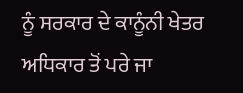ਨੂੰ ਸਰਕਾਰ ਦੇ ਕਾਨੂੰਨੀ ਖੇਤਰ ਅਧਿਕਾਰ ਤੋਂ ਪਰੇ ਜਾ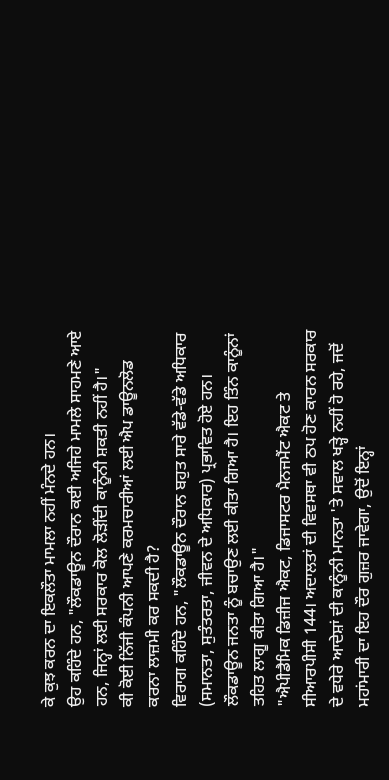ਕੇ ਕੁਝ ਕਰਨ ਦਾ ਇਕਲੌਤਾ ਮਾਮਲਾ ਨਹੀਂ ਮੰਨਦੇ ਹਨ।
ਉਹ ਕਹਿੰਦੇ ਹਨ, "ਲੌਕਡਾਊਨ ਦੌਰਾਨ ਕਈ ਅਜਿਹੇ ਮਾਮਲੇ ਸਾਹਮਣੇ ਆਏ ਹਨ, ਜਿਨ੍ਹਾਂ ਲਈ ਸਰਕਾਰ ਕੋਲ ਲੋੜੀਂਦੀ ਕਾਨੂੰਨੀ ਸ਼ਕਤੀ ਨਹੀਂ ਹੈ।"
ਕੀ ਕੋਈ ਨਿੱਜੀ ਕੰਪਨੀ ਆਪਣੇ ਕਰਮਚਾਰੀਆਂ ਲਈ ਐਪ ਡਾਊਨਲੋਡ ਕਰਨਾ ਲਾਜ਼ਮੀ ਕਰ ਸਕਦੀ ਹੈ?
ਵਿਰਾਗ ਕਹਿੰਦੇ ਹਨ, "ਲੌਕਡਾਊਨ ਦੌਰਾਨ ਬਹੁਤ ਸਾਰੇ ਵੱਡੇ-ਵੱਡੇ ਅਧਿਕਾਰ (ਸਮਾਨਤਾ, ਸੁਤੰਤਰਤਾ, ਜੀਵਨ ਦੇ ਅਧਿਕਾਰ) ਪ੍ਰਭਾਵਿਤ ਹੋਏ ਹਨ। ਲੌਕਡਾਊਨ ਜਨਤਾ ਨੂੰ ਬਚਾਉਣ ਲਈ ਕੀਤਾ ਗਿਆ ਹੈ। ਇਹ ਤਿੰਨ ਕਾਨੂੰਨਾਂ ਤਹਿਤ ਲਾਗੂ ਕੀਤਾ ਗਿਆ ਹੈ।"
"ਐਪੀਡੈਮਿਕ ਡਿਜ਼ੀਜ ਐਕਟ, ਡਿਜਾਸਟਰ ਮੈਨਜਮੈਂਟ ਐਕਟ ਤੇ ਸੀਆਰਪੀਸੀ 144। ਅਦਾਲਤਾਂ ਦੀ ਵਿਵਸਥਾ ਵੀ ਠਪ ਹੋਣ ਕਾਰਨ ਸਰਕਾਰ ਦੇ ਵਧੇਰੇ ਆਦੇਸ਼ਾਂ ਦੀ ਕਾਨੂੰਨੀ ਮਾਨਤਾ 'ਤੇ ਸਵਾਲ ਖੜ੍ਹੇ ਨਹੀਂ ਹੋ ਰਹੇ, ਜਦੋਂ ਮਹਾਂਮਾਰੀ ਦਾ ਇਹ ਦੌਰ ਗੁਜ਼ਰ ਜਾਵੇਗਾ, ਉਦੋਂ ਇਨ੍ਹਾਂ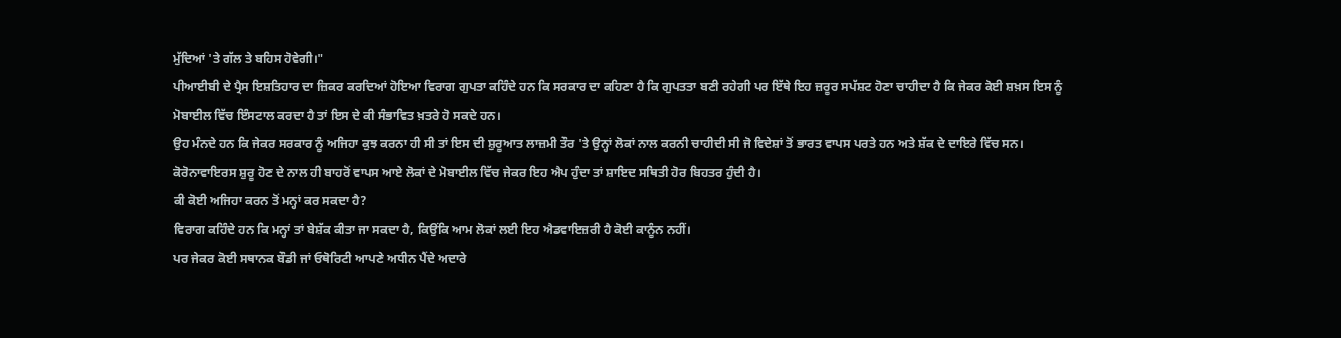ਮੁੱਦਿਆਂ 'ਤੇ ਗੱਲ ਤੇ ਬਹਿਸ ਹੋਵੇਗੀ।"
ਪੀਆਈਬੀ ਦੇ ਪ੍ਰੈਸ ਇਸ਼ਤਿਹਾਰ ਦਾ ਜ਼ਿਕਰ ਕਰਦਿਆਂ ਹੋਇਆ ਵਿਰਾਗ ਗੁਪਤਾ ਕਹਿੰਦੇ ਹਨ ਕਿ ਸਰਕਾਰ ਦਾ ਕਹਿਣਾ ਹੈ ਕਿ ਗੁਪਤਤਾ ਬਣੀ ਰਹੇਗੀ ਪਰ ਇੱਥੇ ਇਹ ਜ਼ਰੂਰ ਸਪੱਸ਼ਟ ਹੋਣਾ ਚਾਹੀਦਾ ਹੈ ਕਿ ਜੇਕਰ ਕੋਈ ਸ਼ਖ਼ਸ ਇਸ ਨੂੰ ਮੋਬਾਈਲ ਵਿੱਚ ਇੰਸਟਾਲ ਕਰਦਾ ਹੈ ਤਾਂ ਇਸ ਦੇ ਕੀ ਸੰਭਾਵਿਤ ਖ਼ਤਰੇ ਹੋ ਸਕਦੇ ਹਨ।
ਉਹ ਮੰਨਦੇ ਹਨ ਕਿ ਜੇਕਰ ਸਰਕਾਰ ਨੂੰ ਅਜਿਹਾ ਕੁਝ ਕਰਨਾ ਹੀ ਸੀ ਤਾਂ ਇਸ ਦੀ ਸ਼ੁਰੂਆਤ ਲਾਜ਼ਮੀ ਤੌਰ 'ਤੇ ਉਨ੍ਹਾਂ ਲੋਕਾਂ ਨਾਲ ਕਰਨੀ ਚਾਹੀਦੀ ਸੀ ਜੋ ਵਿਦੇਸ਼ਾਂ ਤੋਂ ਭਾਰਤ ਵਾਪਸ ਪਰਤੇ ਹਨ ਅਤੇ ਸ਼ੱਕ ਦੇ ਦਾਇਰੇ ਵਿੱਚ ਸਨ।
ਕੋਰੋਨਾਵਾਇਰਸ ਸ਼ੁਰੂ ਹੋਣ ਦੇ ਨਾਲ ਹੀ ਬਾਹਰੋਂ ਵਾਪਸ ਆਏ ਲੋਕਾਂ ਦੇ ਮੋਬਾਈਲ ਵਿੱਚ ਜੇਕਰ ਇਹ ਐਪ ਹੁੰਦਾ ਤਾਂ ਸ਼ਾਇਦ ਸਥਿਤੀ ਹੋਰ ਬਿਹਤਰ ਹੁੰਦੀ ਹੈ।
ਕੀ ਕੋਈ ਅਜਿਹਾ ਕਰਨ ਤੋਂ ਮਨ੍ਹਾਂ ਕਰ ਸਕਦਾ ਹੈ?
ਵਿਰਾਗ ਕਹਿੰਦੇ ਹਨ ਕਿ ਮਨ੍ਹਾਂ ਤਾਂ ਬੇਸ਼ੱਕ ਕੀਤਾ ਜਾ ਸਕਦਾ ਹੈ, ਕਿਉਂਕਿ ਆਮ ਲੋਕਾਂ ਲਈ ਇਹ ਐਡਵਾਇਜ਼ਰੀ ਹੈ ਕੋਈ ਕਾਨੂੰਨ ਨਹੀਂ।
ਪਰ ਜੇਕਰ ਕੋਈ ਸਥਾਨਕ ਬੌਡੀ ਜਾਂ ਓਥੋਰਿਟੀ ਆਪਣੇ ਅਧੀਨ ਪੈਂਦੇ ਅਦਾਰੇ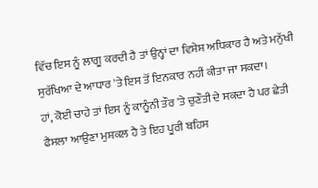ਵਿੱਚ ਇਸ ਨੂੰ ਲਾਗੂ ਕਰਦੀ ਹੈ ਤਾਂ ਉਨ੍ਹਾਂ ਦਾ ਵਿਸ਼ੇਸ਼ ਅਧਿਕਾਰ ਹੈ ਅਤੇ ਮਨੁੱਖੀ ਸੁਰੱਖਿਆ ਦੇ ਆਧਾਰ 'ਤੇ ਇਸ ਤੋਂ ਇਨਕਾਰ ਨਹੀਂ ਕੀਤਾ ਜਾ ਸਕਦਾ।
ਹਾਂ, ਕੋਈ ਚਾਹੇ ਤਾਂ ਇਸ ਨੂੰ ਕਾਨੂੰਨੀ ਤੌਰ 'ਤੇ ਚੁਣੌਤੀ ਦੇ ਸਕਦਾ ਹੈ ਪਰ ਛੇਤੀ ਫੈਸਲਾ ਆਉਣਾ ਮੁਸ਼ਕਲ ਹੈ ਤੇ ਇਹ ਪੂਰੀ ਬਹਿਸ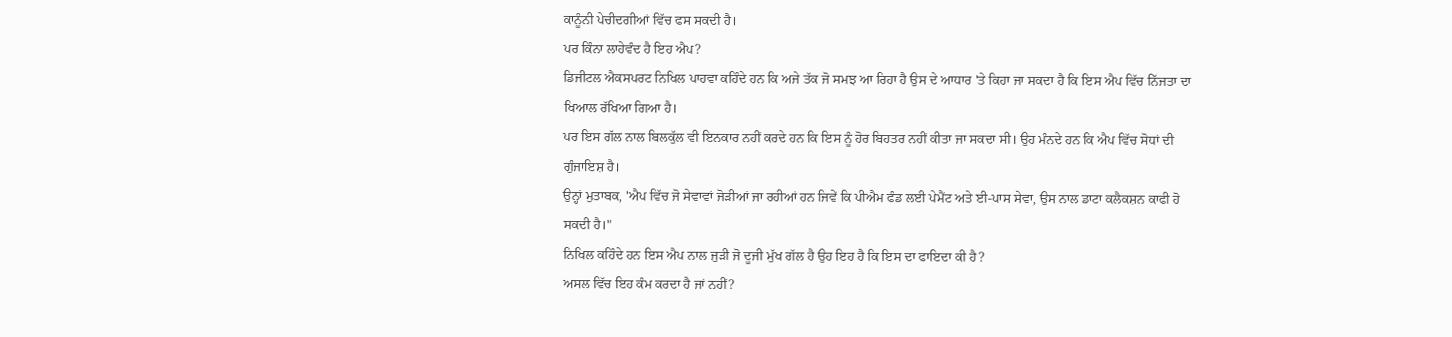ਕਾਨੂੰਨੀ ਪੇਚੀਦਗੀਆਂ ਵਿੱਚ ਫਸ ਸਕਦੀ ਹੈ।
ਪਰ ਕਿੰਨਾ ਲਾਹੇਵੰਦ ਹੈ ਇਹ ਐਪ?
ਡਿਜੀਟਲ ਐਕਸਪਰਟ ਨਿਖਿਲ ਪਾਹਵਾ ਕਹਿੰਦੇ ਹਨ ਕਿ ਅਜੇ ਤੱਕ ਜੋ ਸਮਝ ਆ ਰਿਹਾ ਹੈ ਉਸ ਦੇ ਆਧਾਰ 'ਤੇ ਕਿਹਾ ਜਾ ਸਕਦਾ ਹੈ ਕਿ ਇਸ ਐਪ ਵਿੱਚ ਨਿੱਜਤਾ ਦਾ ਖਿਆਲ ਰੱਖਿਆ ਗਿਆ ਹੈ।
ਪਰ ਇਸ ਗੱਲ ਨਾਲ ਬਿਲਕੁੱਲ ਵੀ ਇਨਕਾਰ ਨਹੀਂ ਕਰਦੇ ਹਨ ਕਿ ਇਸ ਨੂੰ ਹੋਰ ਬਿਹਤਰ ਨਹੀਂ ਕੀਤਾ ਜਾ ਸਕਦਾ ਸੀ। ਉਹ ਮੰਨਦੇ ਹਨ ਕਿ ਐਪ ਵਿੱਚ ਸੋਧਾਂ ਦੀ ਗੁੰਜਾਇਸ਼ ਹੈ।
ਉਨ੍ਹਾਂ ਮੁਤਾਬਕ, 'ਐਪ ਵਿੱਚ ਜੋ ਸੇਵਾਵਾਂ ਜੋੜੀਆਂ ਜਾ ਰਹੀਆਂ ਹਨ ਜਿਵੇਂ ਕਿ ਪੀਐਮ ਫੰਡ ਲਈ ਪੇਮੈਂਟ ਅਤੇ ਈ-ਪਾਸ ਸੇਵਾ, ਉਸ ਨਾਲ ਡਾਟਾ ਕਲੈਕਸ਼ਨ ਕਾਫੀ ਹੋ ਸਕਦੀ ਹੈ।"
ਨਿਖਿਲ ਕਹਿੰਦੇ ਹਨ ਇਸ ਐਪ ਨਾਲ ਜੁੜੀ ਜੋ ਦੂਜੀ ਮੁੱਖ ਗੱਲ ਹੈ ਉਹ ਇਹ ਹੈ ਕਿ ਇਸ ਦਾ ਫਾਇਦਾ ਕੀ ਹੈ?
ਅਸਲ ਵਿੱਚ ਇਹ ਕੰਮ ਕਰਦਾ ਹੈ ਜਾਂ ਨਹੀਂ?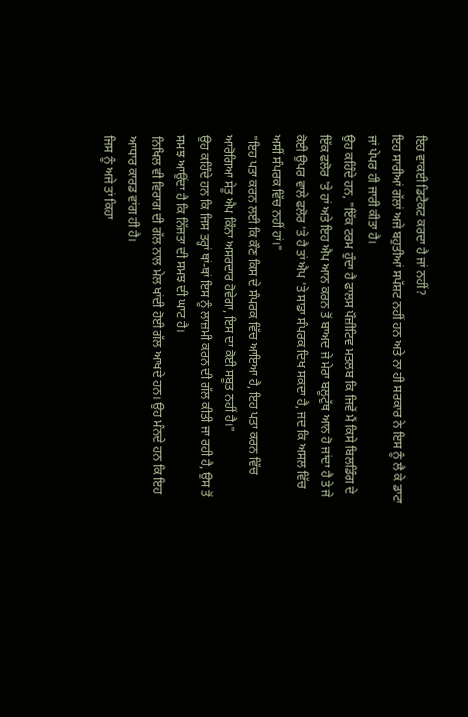ਇਹ ਵਾਕਈ ਡਿਟੈਕਟ ਕਰਦਾ ਹੈ ਜਾਂ ਨਹੀਂ?
ਇਹ ਸਾਰੀਆਂ ਗੱਲਾਂ ਅਜੇ ਬਹੁਤੀਆਂ ਸਪੱਸ਼ਟ ਨਹੀਂ ਹਨ ਅਤੇ ਨਾ ਹੀ ਸਰਕਾਰ ਨੇ ਇਸ ਨੂੰ ਲੈ ਕੇ ਡਾਟਾ ਜਾਂ ਪੇਪਰ ਹੀ ਜਾਰੀ ਕੀਤਾ ਹੈ।
ਉਹ ਕਹਿੰਦੇ ਹਨ, "ਇੱਕ ਟਰਮ ਹੁੰਦਾ ਹੈ ਫਾਲਸ ਪੌਜ਼ੀਟਿਵ ਮਤਲਬ ਕਿ ਜਿਵੇਂ ਮੈਂ ਕਿਸੇ ਬਿਲਡਿੰਗ ਦੇ ਇੱਕ ਫਲੋਰ 'ਤੇ ਹਾਂ ਅਤੇ ਇਹ ਐਪ ਆਨ ਕਰਨ ਤੋਂ ਬਾਅਦ ਜੇ ਮੇਰਾ ਬਲੂਟੁੱਥ ਆਨ ਹੋ ਜਾਂਦਾ ਹੈ ਤੇ ਜੇ ਕੋਈ ਉਪਰ ਵਾਲੇ ਫਲੋਰ 'ਤੇ ਹੈ ਤਾਂ ਐਪ 'ਤੇ ਸਾਡਾ ਸੰਪਰਕ ਦਿਖ ਸਕਦਾ ਹੈ, ਜਦ ਕਿ ਅਸਲ ਵਿੱਚ ਅਸੀਂ ਸੰਪਰਕ ਵਿੱਚ ਨਹੀਂ ਹਾਂ।"
"ਇਹ ਪਤਾ ਕਰਨ ਲਈ ਕਿ ਕੌਣ ਕਿਸ ਦੇ ਸੰਪਰਕ ਵਿੱਚ ਆਇਆ ਹੈ, ਇਹ ਪਤਾ ਕਰਨ ਵਿੱਚ ਆਰੋਗਿਆ ਸੇਤੂ ਐਪ ਕਿੰਨਾ ਅਸਰਦਾਰ ਹੋਵੇਗਾ, ਇਸ ਦਾ ਕੋਈ ਸਬੂਤ ਨਹੀਂ ਹੈ।"
ਉਹ ਕਹਿੰਦੇ ਹਨ ਕਿ ਜਿਸ ਤਰ੍ਹਾਂ ਥਾਂ-ਥਾਂ ਇਸ ਨੂੰ ਲਾਜ਼ਮੀ ਕਰਨ ਦੀ ਗੱਲ ਕੀਤੀ ਜਾ ਰਹੀ ਹੈ, ਉਸ ਤੋਂ ਸਮਝ ਆਉਂਦਾ ਹੈ ਕਿ ਨਿੱਜਤਾ ਦੀ ਸਮਝ ਦੀ ਘਾਟ ਹੈ।
ਨਿਖਿਲ ਵੀ ਵਿਰਾਗ ਦੀ ਗੱਲ ਨਾਲ ਮੇਲ ਖਾਂਦੀ ਹੋਈ ਗੱਲ ਆਖਦੇ ਹਨ। ਉਹ ਮੰਨਦੇ ਹਨ ਕਿ ਇਹ ਆਧਾਰ ਕਾਰਡ ਵਾਂਗ ਹੀ ਹੈ।
ਜਿਸ ਨੂੰ ਅਜੇ ਤਾਂ ਕਿਹਾ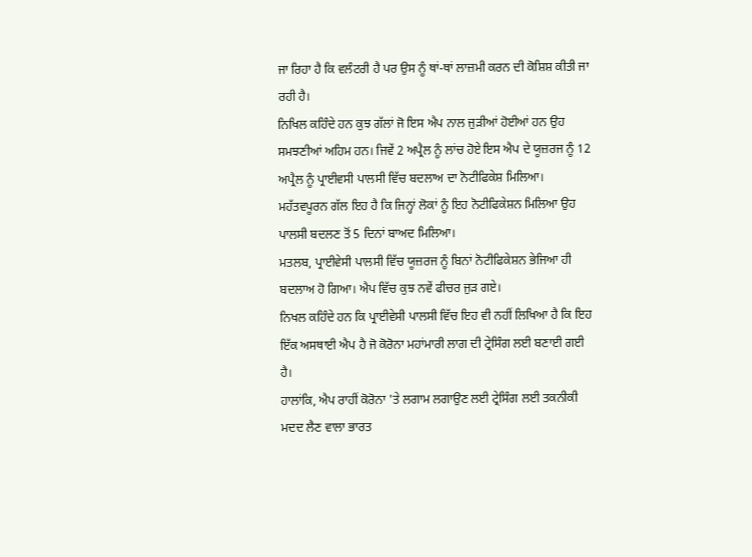ਜਾ ਰਿਹਾ ਹੈ ਕਿ ਵਲੰਟਰੀ ਹੈ ਪਰ ਉਸ ਨੂੰ ਥਾਂ-ਥਾਂ ਲਾਜ਼ਮੀ ਕਰਨ ਦੀ ਕੋਸ਼ਿਸ਼ ਕੀਤੀ ਜਾ ਰਹੀ ਹੈ।
ਨਿਖਿਲ ਕਹਿੰਦੇ ਹਨ ਕੁਝ ਗੱਲਾਂ ਜੋ ਇਸ ਐਪ ਨਾਲ ਜੁੜੀਆਂ ਹੋਈਆਂ ਹਨ ਉਹ ਸਮਝਣੀਆਂ ਅਹਿਮ ਹਨ। ਜਿਵੇਂ 2 ਅਪ੍ਰੈਲ ਨੂੰ ਲਾਂਚ ਹੋਏ ਇਸ ਐਪ ਦੇ ਯੂਜ਼ਰਜ ਨੂੰ 12 ਅਪ੍ਰੈਲ ਨੂੰ ਪ੍ਰਾਈਵਸੀ ਪਾਲਸੀ ਵਿੱਚ ਬਦਲਾਅ ਦਾ ਨੋਟੀਫਿਕੇਸ਼ ਮਿਲਿਆ।
ਮਹੱਤਵਪੂਰਨ ਗੱਲ ਇਹ ਹੈ ਕਿ ਜਿਨ੍ਹਾਂ ਲੋਕਾਂ ਨੂੰ ਇਹ ਨੋਟੀਫਿਕੇਸ਼ਨ ਮਿਲਿਆ ਉਹ ਪਾਲਸੀ ਬਦਲਣ ਤੋਂ 5 ਦਿਨਾਂ ਬਾਅਦ ਮਿਲਿਆ।
ਮਤਲਬ, ਪ੍ਰਾਈਵੇਸੀ ਪਾਲਸੀ ਵਿੱਚ ਯੂਜ਼ਰਜ ਨੂੰ ਬਿਨਾਂ ਨੋਟੀਫਿਕੇਸ਼ਨ ਭੇਜਿਆ ਹੀ ਬਦਲਾਅ ਹੋ ਗਿਆ। ਐਪ ਵਿੱਚ ਕੁਝ ਨਵੇਂ ਫੀਚਰ ਜੁੜ ਗਏ।
ਨਿਖਲ ਕਹਿੰਦੇ ਹਨ ਕਿ ਪ੍ਰਾਈਵੇਸੀ ਪਾਲਸੀ ਵਿੱਚ ਇਹ ਵੀ ਨਹੀਂ ਲਿਖਿਆ ਹੈ ਕਿ ਇਹ ਇੱਕ ਅਸਥਾਈ ਐਪ ਹੈ ਜੋ ਕੋਰੋਨਾ ਮਹਾਂਮਾਰੀ ਲਾਗ ਦੀ ਟ੍ਰੇਸਿੰਗ ਲਈ ਬਣਾਈ ਗਈ ਹੈ।
ਹਾਲਾਂਕਿ, ਐਪ ਰਾਹੀਂ ਕੋਰੋਨਾ 'ਤੇ ਲਗਾਮ ਲਗਾਉਣ ਲਈ ਟ੍ਰੇਸਿੰਗ ਲਈ ਤਕਨੀਕੀ ਮਦਦ ਲੈਣ ਵਾਲਾ ਭਾਰਤ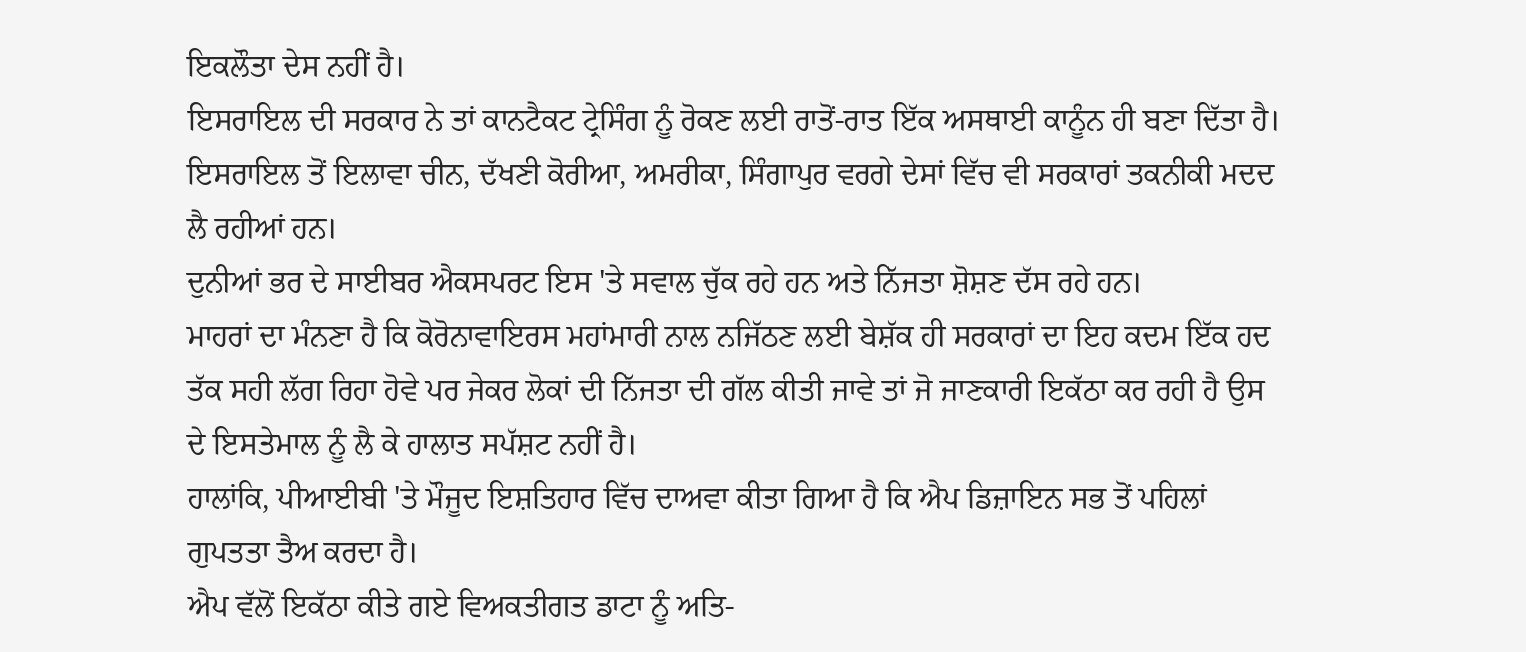ਇਕਲੌਤਾ ਦੇਸ ਨਹੀਂ ਹੈ।
ਇਸਰਾਇਲ ਦੀ ਸਰਕਾਰ ਨੇ ਤਾਂ ਕਾਨਟੈਕਟ ਟ੍ਰੇਸਿੰਗ ਨੂੰ ਰੋਕਣ ਲਈ ਰਾਤੋਂ-ਰਾਤ ਇੱਕ ਅਸਥਾਈ ਕਾਨੂੰਨ ਹੀ ਬਣਾ ਦਿੱਤਾ ਹੈ। ਇਸਰਾਇਲ ਤੋਂ ਇਲਾਵਾ ਚੀਨ, ਦੱਖਣੀ ਕੋਰੀਆ, ਅਮਰੀਕਾ, ਸਿੰਗਾਪੁਰ ਵਰਗੇ ਦੇਸਾਂ ਵਿੱਚ ਵੀ ਸਰਕਾਰਾਂ ਤਕਨੀਕੀ ਮਦਦ ਲੈ ਰਹੀਆਂ ਹਨ।
ਦੁਨੀਆਂ ਭਰ ਦੇ ਸਾਈਬਰ ਐਕਸਪਰਟ ਇਸ 'ਤੇ ਸਵਾਲ ਚੁੱਕ ਰਹੇ ਹਨ ਅਤੇ ਨਿੱਜਤਾ ਸ਼ੋਸ਼ਣ ਦੱਸ ਰਹੇ ਹਨ।
ਮਾਹਰਾਂ ਦਾ ਮੰਨਣਾ ਹੈ ਕਿ ਕੋਰੋਨਾਵਾਇਰਸ ਮਹਾਂਮਾਰੀ ਨਾਲ ਨਜਿੱਠਣ ਲਈ ਬੇਸ਼ੱਕ ਹੀ ਸਰਕਾਰਾਂ ਦਾ ਇਹ ਕਦਮ ਇੱਕ ਹਦ ਤੱਕ ਸਹੀ ਲੱਗ ਰਿਹਾ ਹੋਵੇ ਪਰ ਜੇਕਰ ਲੋਕਾਂ ਦੀ ਨਿੱਜਤਾ ਦੀ ਗੱਲ ਕੀਤੀ ਜਾਵੇ ਤਾਂ ਜੋ ਜਾਣਕਾਰੀ ਇਕੱਠਾ ਕਰ ਰਹੀ ਹੈ ਉਸ ਦੇ ਇਸਤੇਮਾਲ ਨੂੰ ਲੈ ਕੇ ਹਾਲਾਤ ਸਪੱਸ਼ਟ ਨਹੀਂ ਹੈ।
ਹਾਲਾਂਕਿ, ਪੀਆਈਬੀ 'ਤੇ ਮੌਜੂਦ ਇਸ਼ਤਿਹਾਰ ਵਿੱਚ ਦਾਅਵਾ ਕੀਤਾ ਗਿਆ ਹੈ ਕਿ ਐਪ ਡਿਜ਼ਾਇਨ ਸਭ ਤੋਂ ਪਹਿਲਾਂ ਗੁਪਤਤਾ ਤੈਅ ਕਰਦਾ ਹੈ।
ਐਪ ਵੱਲੋਂ ਇਕੱਠਾ ਕੀਤੇ ਗਏ ਵਿਅਕਤੀਗਤ ਡਾਟਾ ਨੂੰ ਅਤਿ-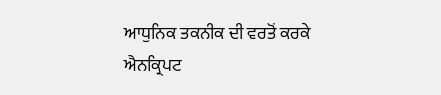ਆਧੁਨਿਕ ਤਕਨੀਕ ਦੀ ਵਰਤੋਂ ਕਰਕੇ ਐਨਕ੍ਰਿਪਟ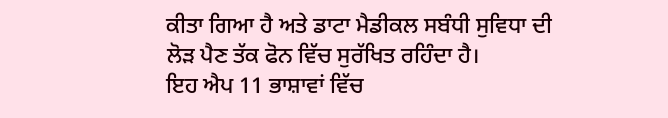ਕੀਤਾ ਗਿਆ ਹੈ ਅਤੇ ਡਾਟਾ ਮੈਡੀਕਲ ਸਬੰਧੀ ਸੁਵਿਧਾ ਦੀ ਲੋੜ ਪੈਣ ਤੱਕ ਫੋਨ ਵਿੱਚ ਸੁਰੱਖਿਤ ਰਹਿੰਦਾ ਹੈ।
ਇਹ ਐਪ 11 ਭਾਸ਼ਾਵਾਂ ਵਿੱਚ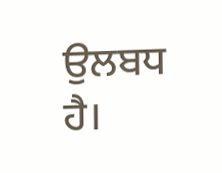ਉਲਬਧ ਹੈ।